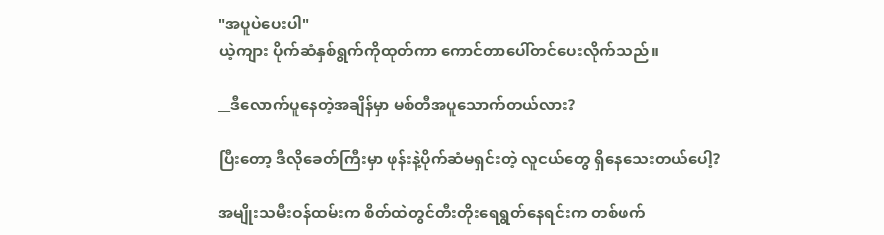"အပူပဲပေးပါ"
ယဲ့ကျား ပိုက်ဆံနှစ်ရွက်ကိုထုတ်ကာ ကောင်တာပေါ်တင်ပေးလိုက်သည်။

__ဒီလောက်ပူနေတဲ့အချိန်မှာ မစ်တီအပူသောက်တယ်လား?

ပြီးတော့ ဒီလိုခေတ်ကြီးမှာ ဖုန်းနဲ့ပိုက်ဆံမရှင်းတဲ့ လူငယ်တွေ ရှိနေသေးတယ်ပေါ့?

အမျိုးသမီးဝန်ထမ်းက စိတ်ထဲတွင်တီးတိုးရေရွတ်နေရင်းက တစ်ဖက်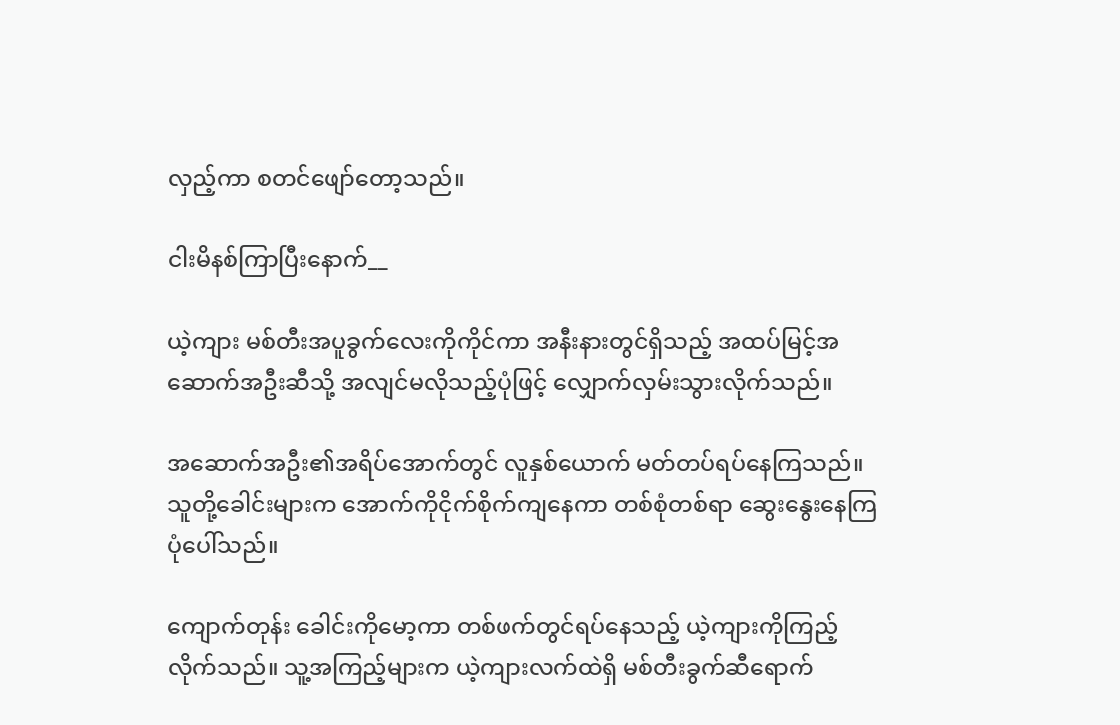လှည့်ကာ စတင်ဖျော်တော့သည်။

ငါးမိနစ်ကြာပြီးနောက်__

ယဲ့ကျား မစ်တီးအပူခွက်လေးကိုကိုင်ကာ အနီးနားတွင်ရှိသည့် အထပ်မြင့်အဆောက်အဦးဆီသို့ အလျင်မလိုသည့်ပုံဖြင့် လျှောက်လှမ်းသွားလိုက်သည်။

အဆောက်အဦး၏အရိပ်အောက်တွင် လူနှစ်ယောက် မတ်တပ်ရပ်နေကြသည်။ သူတို့ခေါင်းများက အောက်ကိုငိုက်စိုက်ကျနေကာ တစ်စုံတစ်ရာ ဆွေးနွေးနေကြပုံပေါ်သည်။

ကျောက်တုန်း ခေါင်းကိုမော့ကာ တစ်ဖက်တွင်ရပ်နေသည့် ယဲ့ကျားကိုကြည့်လိုက်သည်။ သူ့အကြည့်များက ယဲ့ကျားလက်ထဲရှိ မစ်တီးခွက်ဆီရောက်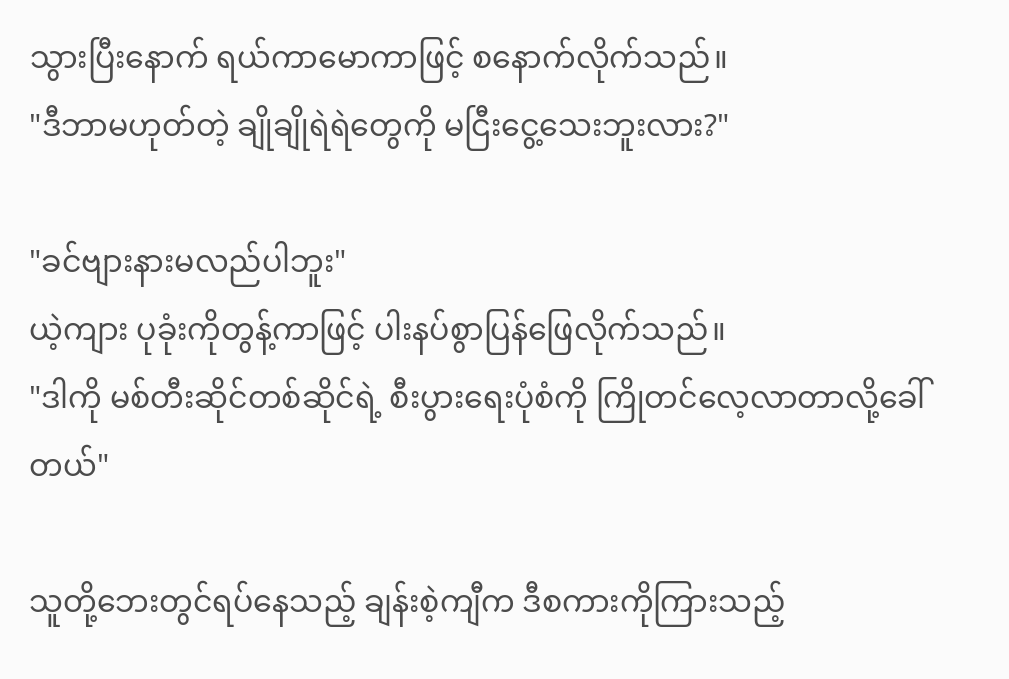သွားပြီးနောက် ရယ်ကာမောကာဖြင့် စနောက်လိုက်သည်။
"ဒီဘာမဟုတ်တဲ့ ချိုချိုရဲရဲတွေကို မငြီးငွေ့သေးဘူးလား?"

"ခင်ဗျားနားမလည်ပါဘူး"
ယဲ့ကျား ပုခုံးကိုတွန့်ကာဖြင့် ပါးနပ်စွာပြန်ဖြေလိုက်သည်။
"ဒါကို မစ်တီးဆိုင်တစ်ဆိုင်ရဲ့ စီးပွားရေးပုံစံကို ကြိုတင်လေ့လာတာလို့ခေါ်တယ်"

သူတို့ဘေးတွင်ရပ်နေသည့် ချန်းစဲ့ကျီက ဒီစကားကိုကြားသည့်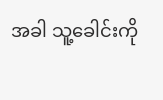အခါ သူ့ခေါင်းကို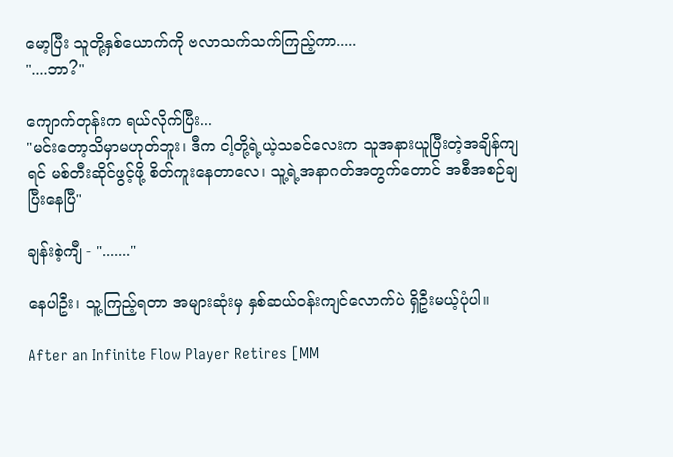မော့ပြီး သူတို့နှစ်ယောက်ကို ဗလာသက်သက်ကြည့်ကာ.....
"....ဘာ?"

ကျောက်တုန်းက ရယ်လိုက်ပြီး...
"မင်းတော့သိမှာမဟုတ်ဘူး၊ ဒီက ငါ့တို့ရဲ့ယဲ့သခင်လေးက သူအနားယူပြီးတဲ့အချိန်ကျရင် မစ်တီးဆိုင်ဖွင့်ဖို့ စိတ်ကူးနေတာလေ၊ သူ့ရဲ့အနာဂတ်အတွက်တောင် အစီအစဉ်ချပြီးနေပြီ"

ချန်းစဲ့ကျီ - "......."

နေပါဦး၊ သူ့ကြည့်ရတာ အများဆုံးမှ နှစ်ဆယ်ဝန်းကျင်လောက်ပဲ ရှိဦးမယ့်ပုံပါ။

After an Infinite Flow Player Retires [MM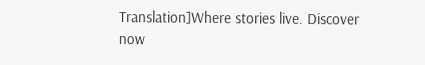Translation]Where stories live. Discover now